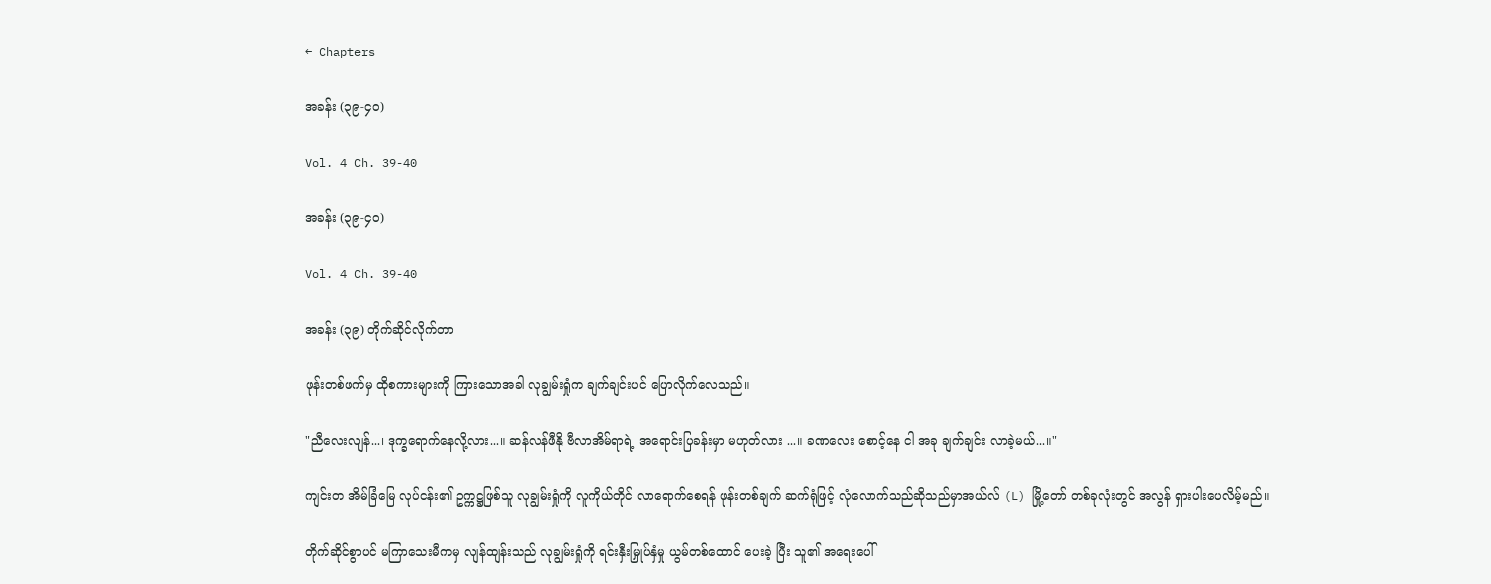← Chapters

အခန်း (၃၉-၄၀)

Vol. 4 Ch. 39-40

အခန်း (၃၉-၄၀)

Vol. 4 Ch. 39-40

အခန်း (၃၉) တိုက်ဆိုင်လိုက်တာ

ဖုန်းတစ်ဖက်မှ ထိုစကားများကို ကြားသောအခါ လုချွမ်းရှုံက ချက်ချင်းပင် ပြောလိုက်လေသည်။

"ညီလေးလျန်...၊ ဒုက္ခရောက်နေလို့လား...။ ဆန်လန်ဖီနို ဗီလာအိမ်ရာရဲ့ အရောင်းပြခန်းမှာ မဟုတ်လား ...။ ခဏလေး စောင့်နေ ငါ အခု ချက်ချင်း လာခဲ့မယ်...။"

ကျင်းတ အိမ်ခြံမြေ လုပ်ငန်း၏ ဥက္ကဋ္ဌဖြစ်သူ လုချွမ်းရှုံကို လူကိုယ်တိုင် လာရောက်စေရန် ဖုန်းတစ်ချက် ဆက်ရုံဖြင့် လုံလောက်သည်ဆိုသည်မှာအယ်လ် (L) မြို့တော် တစ်ခုလုံးတွင် အလွန် ရှားပါးပေလိမ့်မည်။

တိုက်ဆိုင်စွာပင် မကြာသေးမီကမှ လျန်ထျန်းသည် လုချွမ်းရှုံကို ရင်းနှီးမြှုပ်နှံမှု ယွမ်တစ်ထောင် ပေးခဲ့ ပြီး သူ၏ အရေးပေါ်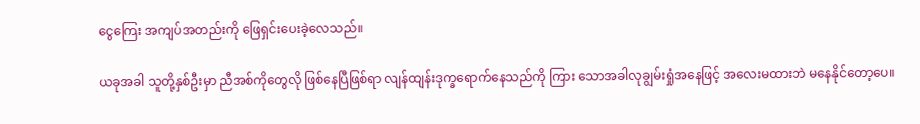ငွေကြေး အကျပ်အတည်းကို ဖြေရှင်းပေးခဲ့လေသည်။

ယခုအခါ သူတို့နှစ်ဦးမှာ ညီအစ်ကိုတွေလို ဖြစ်နေပြီဖြစ်ရာ လျန်ထျန်းဒုက္ခရောက်နေသည်ကို ကြား သောအခါလုချွမ်းရှုံအနေဖြင့် အလေးမထားဘဲ မနေနိုင်တော့ပေ။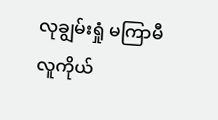လုချွမ်းရှုံ မကြာမီ လူကိုယ်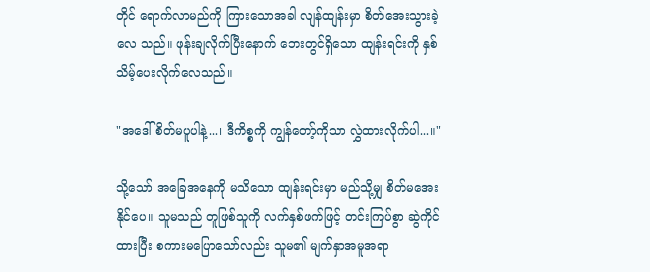တိုင် ရောက်လာမည်ကို ကြားသောအခါ လျန်ထျန်းမှာ စိတ်အေးသွားခဲ့လေ သည်။ ဖုန်းချလိုက်ပြီးနောက် ဘေးတွင်ရှိသော ထျန်းရင်းကို နှစ်သိမ့်ပေးလိုက်လေသည်။

"အဒေါ် စိတ်မပူပါနဲ့...၊ ဒီကိစ္စကို ကျွန်တော့်ကိုသာ လွှဲထားလိုက်ပါ...။"

သို့သော် အခြေအနေကို မသိသော ထျန်းရင်းမှာ မည်သို့မျှ စိတ်မအေးနိုင်ပေ။ သူမသည် တူဖြစ်သူကို လက်နှစ်ဖက်ဖြင့် တင်းကြပ်စွာ ဆွဲကိုင်ထားပြီး စကားမပြောသော်လည်း သူမ၏ မျက်နှာအမူအရာ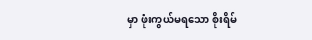မှာ ဖုံးကွယ်မရသော စိုးရိမ်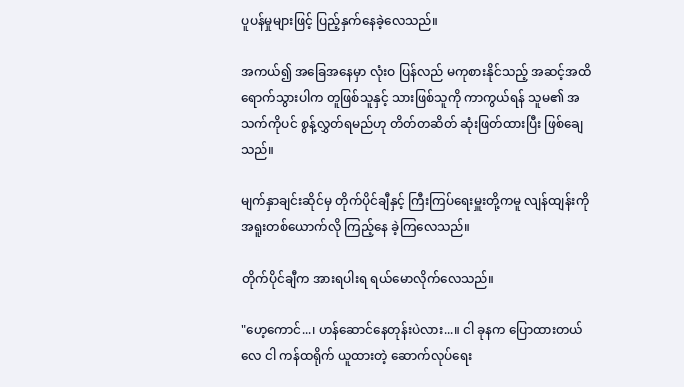ပူပန်မှုများဖြင့် ပြည့်နှက်နေခဲ့လေသည်။

အကယ်၍ အခြေအနေမှာ လုံးဝ ပြန်လည် မကုစားနိုင်သည့် အဆင့်အထိ ရောက်သွားပါက တူဖြစ်သူနှင့် သားဖြစ်သူကို ကာကွယ်ရန် သူမ၏ အသက်ကိုပင် စွန့်လွှတ်ရမည်ဟု တိတ်တဆိတ် ဆုံးဖြတ်ထားပြီး ဖြစ်ချေသည်။

မျက်နှာချင်းဆိုင်မှ တိုက်ပိုင်ချီနှင့် ကြီးကြပ်ရေးမှူးတို့ကမူ လျန်ထျန်းကို အရူးတစ်ယောက်လို ကြည့်နေ ခဲ့ကြလေသည်။

တိုက်ပိုင်ချီက အားရပါးရ ရယ်မောလိုက်လေသည်။

"ဟေ့ကောင်...၊ ဟန်ဆောင်နေတုန်းပဲလား...။ ငါ ခုနက ပြောထားတယ်လေ ငါ ကန်ထရိုက် ယူထားတဲ့ ဆောက်လုပ်ရေး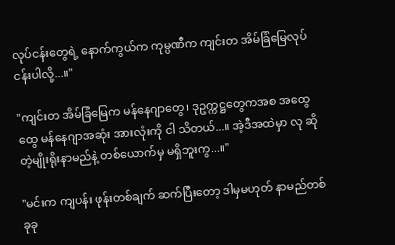လုပ်ငန်းတွေရဲ့ နောက်ကွယ်က ကုမ္ပဏီက ကျင်းတ အိမ်ခြံမြေလုပ်ငန်းပါလို့...။"

"ကျင်းတ အိမ်ခြံမြေက မန်နေဂျာတွေ၊ ဒုဥက္ကဋ္ဌတွေကအစ အထွေထွေ မန်နေဂျာအဆုံး အားလုံးကို ငါ သိတယ်...။ အဲ့ဒီအထဲမှာ လု ဆိုတဲ့မျိုးရိုးနာမည်နဲ့ တစ်ယောက်မှ မရှိဘူးကွ...။"

"မင်းက ကျပန်း ဖုန်းတစ်ချက် ဆက်ပြီးတော့ ဒါမှမဟုတ် နာမည်တစ်ခုခု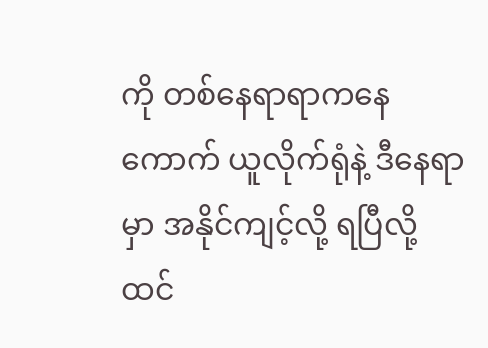ကို တစ်နေရာရာကနေ ကောက် ယူလိုက်ရုံနဲ့ ဒီနေရာမှာ အနိုင်ကျင့်လို့ ရပြီလို့ ထင်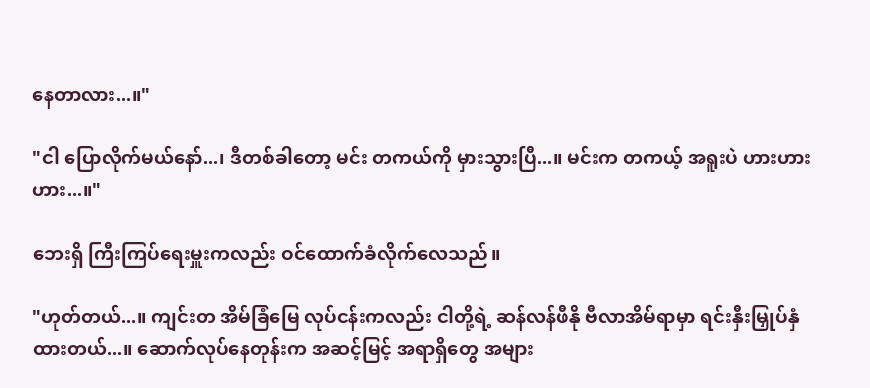နေတာလား...။"

"ငါ ပြောလိုက်မယ်နော်...၊ ဒီတစ်ခါတော့ မင်း တကယ်ကို မှားသွားပြီ...။ မင်းက တကယ့် အရူးပဲ ဟားဟားဟား...။"

ဘေးရှိ ကြီးကြပ်ရေးမှူးကလည်း ဝင်ထောက်ခံလိုက်လေသည်။

"ဟုတ်တယ်...။ ကျင်းတ အိမ်ခြံမြေ လုပ်ငန်းကလည်း ငါတို့ရဲ့ ဆန်လန်ဖီနို ဗီလာအိမ်ရာမှာ ရင်းနှီးမြှုပ်နှံ ထားတယ်...။ ဆောက်လုပ်နေတုန်းက အဆင့်မြင့် အရာရှိတွေ အများ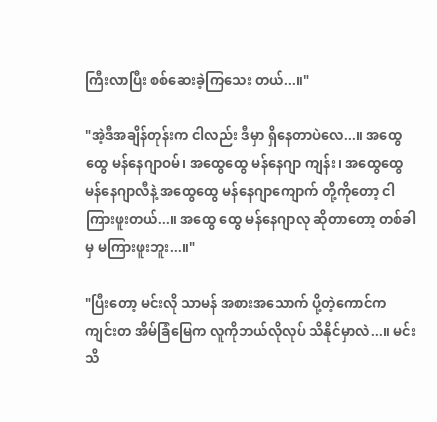ကြီးလာပြီး စစ်ဆေးခဲ့ကြသေး တယ်...။"

"အဲ့ဒီအချိန်တုန်းက ငါလည်း ဒီမှာ ရှိနေတာပဲလေ...။ အထွေထွေ မန်နေဂျာဝမ်၊ အထွေထွေ မန်နေဂျာ ကျန်း၊ အထွေထွေ မန်နေဂျာလီနဲ့ အထွေထွေ မန်နေဂျာကျောက် တို့ကိုတော့ ငါ ကြားဖူးတယ်...။ အထွေ ထွေ မန်နေဂျာလု ဆိုတာတော့ တစ်ခါမှ မကြားဖူးဘူး...။"

"ပြီးတော့ မင်းလို သာမန် အစားအသောက် ပို့တဲ့ကောင်က ကျင်းတ အိမ်ခြံမြေက လူကိုဘယ်လိုလုပ် သိနိုင်မှာလဲ...။ မင်း သိ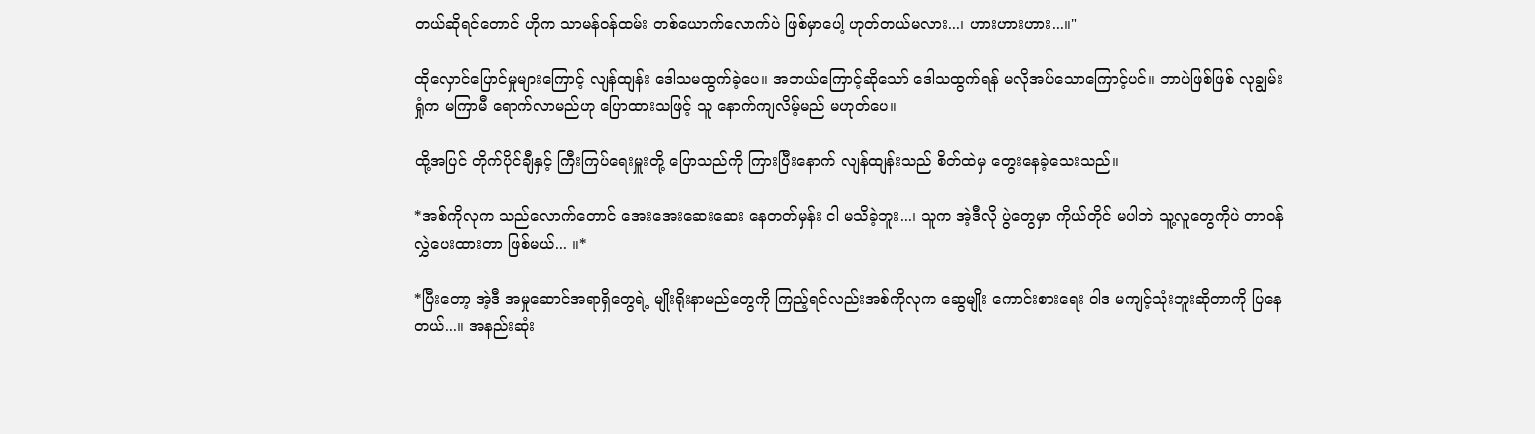တယ်ဆိုရင်တောင် ဟိုက သာမန်ဝန်ထမ်း တစ်ယောက်လောက်ပဲ ဖြစ်မှာပေါ့ ဟုတ်တယ်မလား...၊ ဟားဟားဟား...။"

ထိုလှောင်ပြောင်မှုများကြောင့် လျန်ထျန်း ဒေါသမထွက်ခဲ့ပေ။ အဘယ်ကြောင့်ဆိုသော် ဒေါသထွက်ရန် မလိုအပ်သောကြောင့်ပင်။ ဘာပဲဖြစ်ဖြစ် လုချွမ်းရှုံက မကြာမီ ရောက်လာမည်ဟု ပြောထားသဖြင့် သူ နောက်ကျလိမ့်မည် မဟုတ်ပေ။

ထို့အပြင် တိုက်ပိုင်ချီနှင့် ကြီးကြပ်ရေးမှူးတို့ ပြောသည်ကို ကြားပြီးနောက် လျန်ထျန်းသည် စိတ်ထဲမှ တွေးနေခဲ့သေးသည်။

*အစ်ကိုလုက သည်လောက်တောင် အေးအေးဆေးဆေး နေတတ်မှန်း ငါ မသိခဲ့ဘူး...၊ သူက အဲ့ဒီလို ပွဲတွေမှာ ကိုယ်တိုင် မပါဘဲ သူ့လူတွေကိုပဲ တာဝန်လွှဲပေးထားတာ ဖြစ်မယ်... ။*

*ပြီးတော့ အဲ့ဒီ အမှုဆောင်အရာရှိတွေရဲ့ မျိုးရိုးနာမည်တွေကို ကြည့်ရင်လည်းအစ်ကိုလုက ဆွေမျိုး ကောင်းစားရေး ဝါဒ မကျင့်သုံးဘူးဆိုတာကို ပြနေတယ်...။ အနည်းဆုံး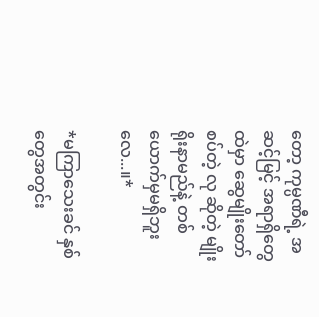တော့ ကုမ္ပဏီရဲ့ အဆင့်မြင့် အရာရှိတွေထဲမှာ ဆွေမျိုးတော်စပ်တဲ့ လု ဆိုတဲ့ မျိုးရိုးနာမည်နဲ့ တစ်ယောက်မှမရှိဘူးလေ...။*

*မကြာသေးခင် နှစ်တွေအတွင်း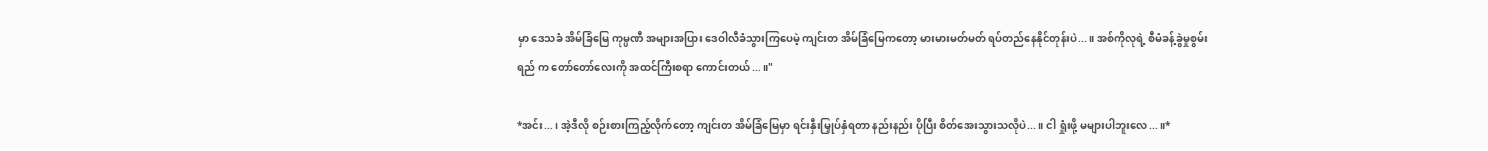မှာ ဒေသခံ အိမ်ခြံမြေ ကုမ္ပဏီ အများအပြား ဒေဝါလီခံသွားကြပေမဲ့ ကျင်းတ အိမ်ခြံမြေကတော့ မားမားမတ်မတ် ရပ်တည်နေနိုင်တုန်းပဲ...။ အစ်ကိုလုရဲ့ စီမံခန့်ခွဲမှုစွမ်းရည် က တော်တော်လေးကို အထင်ကြီးစရာ ကောင်းတယ်...။"

*အင်း...၊ အဲ့ဒီလို စဉ်းစားကြည့်လိုက်တော့ ကျင်းတ အိမ်ခြံမြေမှာ ရင်းနှီးမြှုပ်နှံရတာ နည်းနည်း ပိုပြီး စိတ်အေးသွားသလိုပဲ...။ ငါ ရှုံးဖို့ မများပါဘူးလေ...။*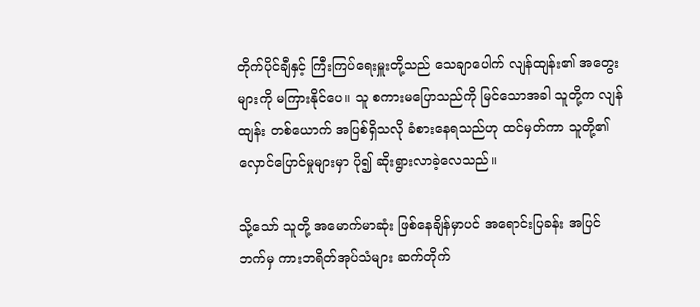တိုက်ပိုင်ချီနှင့် ကြီးကြပ်ရေးမှူးတို့သည် သေချာပေါက် လျန်ထျန်း၏ အတွေးများကို မကြားနိုင်ပေ။ သူ စကားမပြောသည်ကို မြင်သောအခါ သူတို့က လျန်ထျန်း တစ်ယောက် အပြစ်ရှိသလို ခံစားနေရသည်ဟု ထင်မှတ်ကာ သူတို့၏ လှောင်ပြောင်မှုများမှာ ပို၍ ဆိုးရွားလာခဲ့လေသည်။

သို့သော် သူတို့ အမောက်မာဆုံး ဖြစ်နေချိန်မှာပင် အရောင်းပြခန်း အပြင်ဘက်မှ ကားဘရိတ်အုပ်သံများ ဆက်တိုက်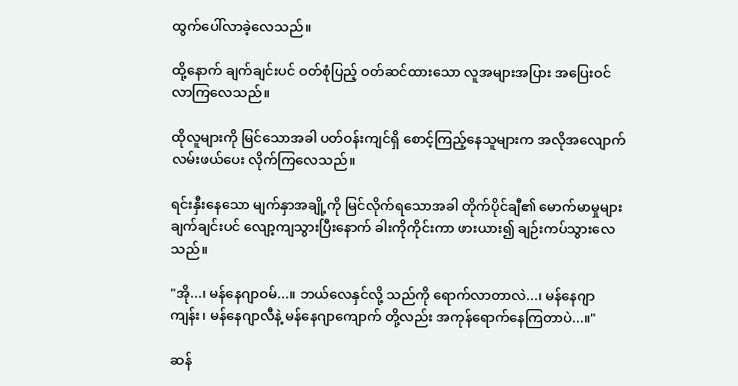ထွက်ပေါ်လာခဲ့လေသည်။

ထို့နောက် ချက်ချင်းပင် ဝတ်စုံပြည့် ဝတ်ဆင်ထားသော လူအများအပြား အပြေးဝင်လာကြလေသည်။

ထိုလူများကို မြင်သောအခါ ပတ်ဝန်းကျင်ရှိ စောင့်ကြည့်နေသူများက အလိုအလျောက် လမ်းဖယ်ပေး လိုက်ကြလေသည်။

ရင်းနှီးနေသော မျက်နှာအချို့ကို မြင်လိုက်ရသောအခါ တိုက်ပိုင်ချီ၏ မောက်မာမှုများ ချက်ချင်းပင် လျော့ကျသွားပြီးနောက် ခါးကိုကိုင်းကာ ဖားယား၍ ချဉ်းကပ်သွားလေသည်။

"အို...၊ မန်နေဂျာဝမ်...။ ဘယ်လေနှင်လို့ သည်ကို ရောက်လာတာလဲ...၊ မန်နေဂျာကျန်း၊ မန်နေဂျာလီနဲ့ မန်နေဂျာကျောက် တို့လည်း အကုန်ရောက်နေကြတာပဲ...။"

ဆန်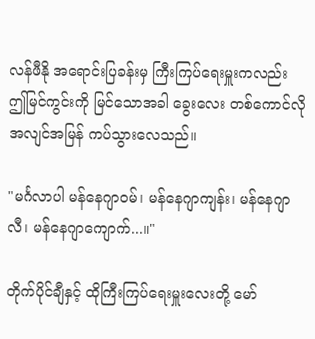လန်ဖီနို အရောင်းပြခန်းမှ ကြီးကြပ်ရေးမှူးကလည်း ဤမြင်ကွင်းကို မြင်သောအခါ ခွေးလေး တစ်ကောင်လို အလျင်အမြန် ကပ်သွားလေသည်။

"မင်္ဂလာပါ မန်နေဂျာဝမ်၊ မန်နေဂျာကျန်း၊ မန်နေဂျာလီ၊ မန်နေဂျာကျောက်...။"

တိုက်ပိုင်ချီနှင့် ထိုကြီးကြပ်ရေးမှူးလေးတို့ မော်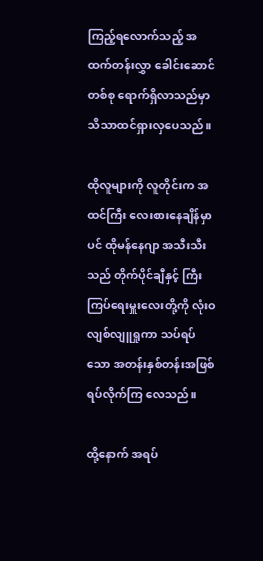ကြည့်ရလောက်သည့် အထက်တန်းလွှာ ခေါင်းဆောင် တစ်စု ရောက်ရှိလာသည်မှာ သိသာထင်ရှားလှပေသည်။

ထိုလူများကို လူတိုင်းက အထင်ကြီး လေးစားနေချိန်မှာပင် ထိုမန်နေဂျာ အသီးသီးသည် တိုက်ပိုင်ချီနှင့် ကြီးကြပ်ရေးမှူးလေးတို့ကို လုံးဝ လျစ်လျူရှုကာ သပ်ရပ်သော အတန်းနှစ်တန်းအဖြစ် ရပ်လိုက်ကြ လေသည်။

ထို့နောက် အရပ်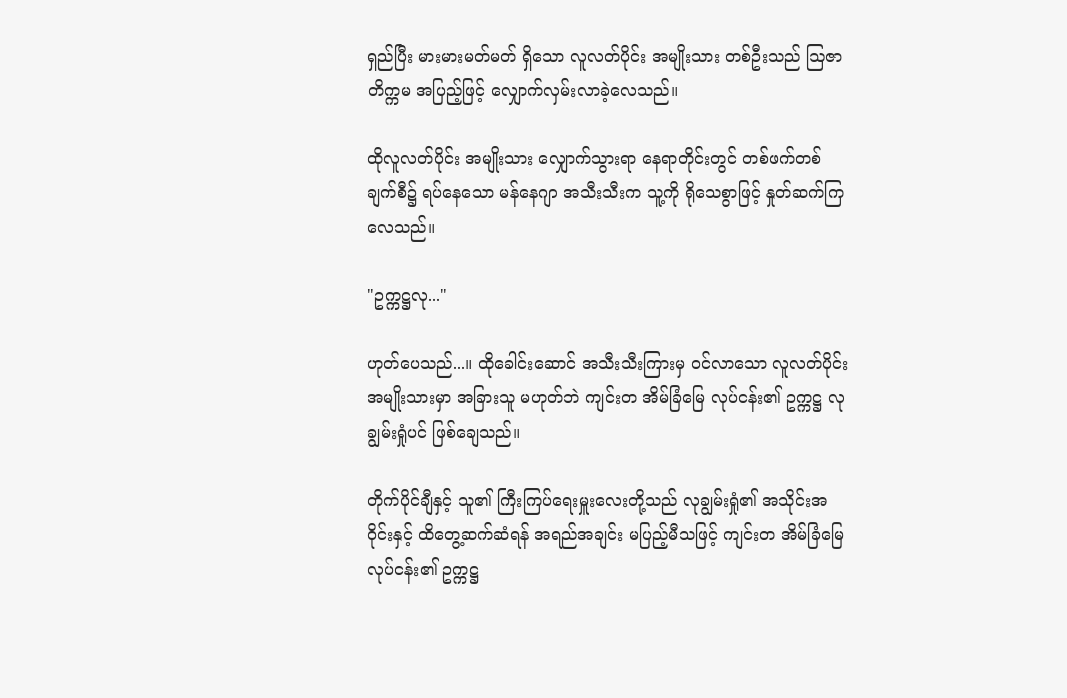ရှည်ပြီး မားမားမတ်မတ် ရှိသော လူလတ်ပိုင်း အမျိုးသား တစ်ဦးသည် ဩဇာတိက္ကမ အပြည့်ဖြင့် လျှောက်လှမ်းလာခဲ့လေသည်။

ထိုလူလတ်ပိုင်း အမျိုးသား လျှောက်သွားရာ နေရာတိုင်းတွင် တစ်ဖက်တစ်ချက်စီ၌ ရပ်နေသော မန်နေဂျာ အသီးသီးက သူ့ကို ရိုသေစွာဖြင့် နှုတ်ဆက်ကြလေသည်။

"ဥက္ကဋ္ဌလု..."

ဟုတ်ပေသည်...။ ထိုခေါင်းဆောင် အသီးသီးကြားမှ ဝင်လာသော လူလတ်ပိုင်း အမျိုးသားမှာ အခြားသူ မဟုတ်ဘဲ ကျင်းတ အိမ်ခြံမြေ လုပ်ငန်း၏ ဥက္ကဋ္ဌ လုချွမ်းရှုံပင် ဖြစ်ချေသည်။

တိုက်ပိုင်ချီနှင့် သူ၏ ကြီးကြပ်ရေးမှူးလေးတို့သည် လုချွမ်းရှုံ၏ အသိုင်းအဝိုင်းနှင့် ထိတွေ့ဆက်ဆံရန် အရည်အချင်း မပြည့်မီသဖြင့် ကျင်းတ အိမ်ခြံမြေ လုပ်ငန်း၏ ဥက္ကဋ္ဌ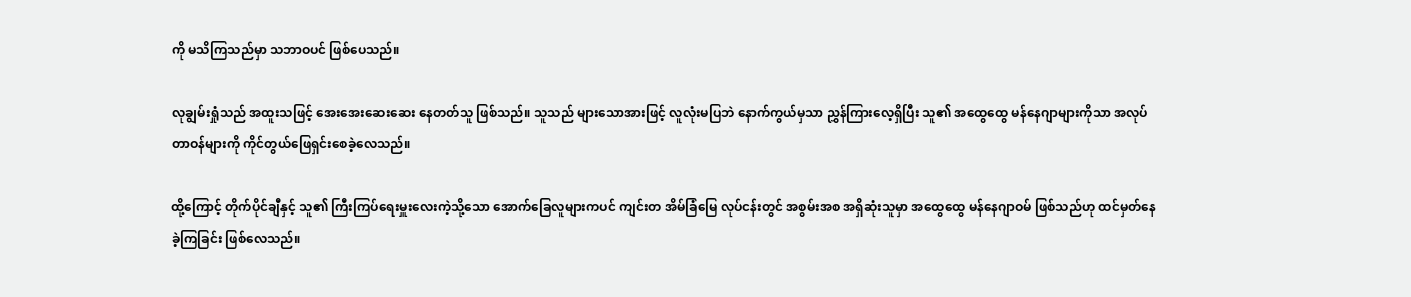ကို မသိကြသည်မှာ သဘာဝပင် ဖြစ်ပေသည်။

လုချွမ်းရှုံသည် အထူးသဖြင့် အေးအေးဆေးဆေး နေတတ်သူ ဖြစ်သည်။ သူသည် များသောအားဖြင့် လူလုံးမပြဘဲ နောက်ကွယ်မှသာ ညွှန်ကြားလေ့ရှိပြီး သူ၏ အထွေထွေ မန်နေဂျာများကိုသာ အလုပ် တာဝန်များကို ကိုင်တွယ်ဖြေရှင်းစေခဲ့လေသည်။

ထို့ကြောင့် တိုက်ပိုင်ချီနှင့် သူ၏ ကြီးကြပ်ရေးမှူးလေးကဲ့သို့သော အောက်ခြေလူများကပင် ကျင်းတ အိမ်ခြံမြေ လုပ်ငန်းတွင် အစွမ်းအစ အရှိဆုံးသူမှာ အထွေထွေ မန်နေဂျာဝမ် ဖြစ်သည်ဟု ထင်မှတ်နေ ခဲ့ကြခြင်း ဖြစ်လေသည်။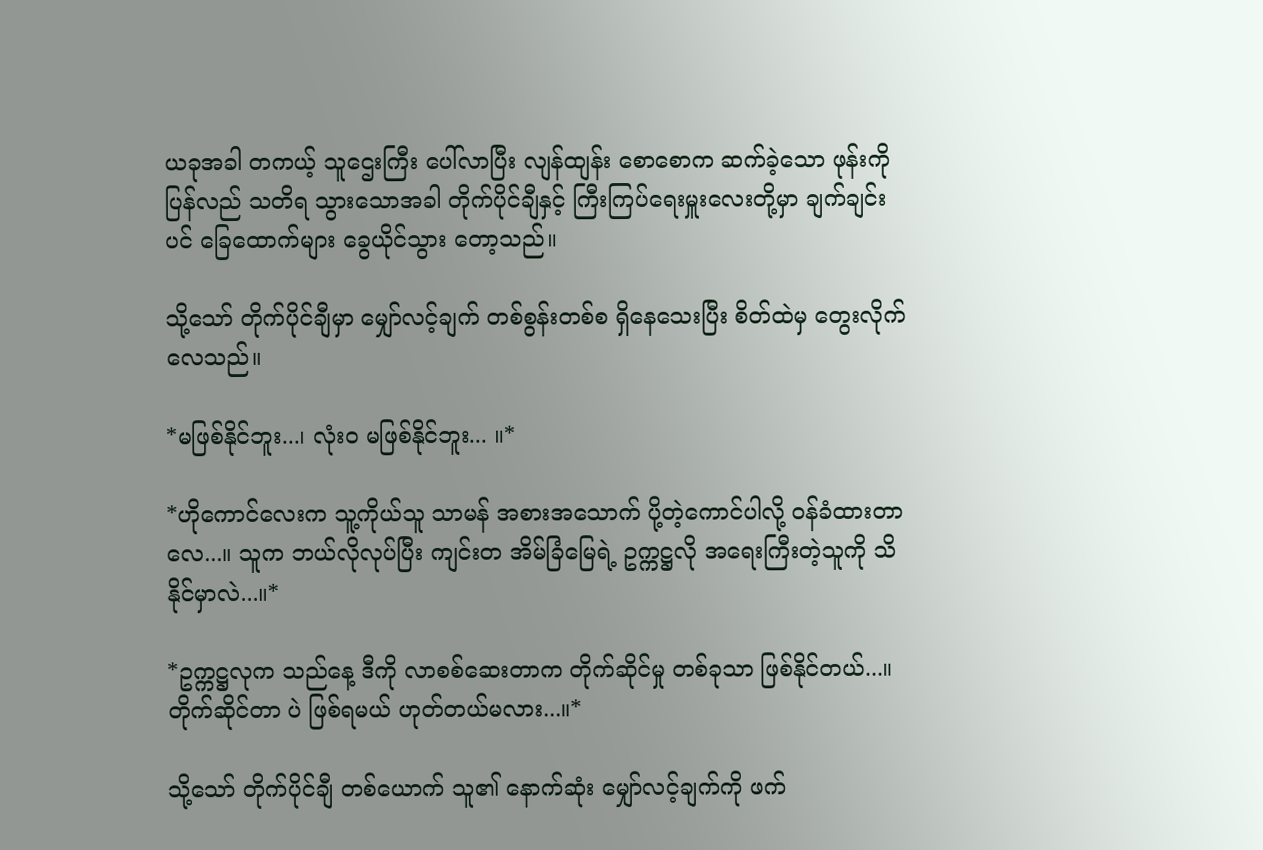ယခုအခါ တကယ့် သူဌေးကြီး ပေါ်လာပြီး လျန်ထျန်း စောစောက ဆက်ခဲ့သော ဖုန်းကို ပြန်လည် သတိရ သွားသောအခါ တိုက်ပိုင်ချီနှင့် ကြီးကြပ်ရေးမှူးလေးတို့မှာ ချက်ချင်းပင် ခြေထောက်များ ခွေယိုင်သွား တော့သည်။

သို့သော် တိုက်ပိုင်ချီမှာ မျှော်လင့်ချက် တစ်စွန်းတစ်စ ရှိနေသေးပြီး စိတ်ထဲမှ တွေးလိုက်လေသည်။

*မဖြစ်နိုင်ဘူး...၊ လုံးဝ မဖြစ်နိုင်ဘူး... ။*

*ဟိုကောင်လေးက သူ့ကိုယ်သူ သာမန် အစားအသောက် ပို့တဲ့ကောင်ပါလို့ ဝန်ခံထားတာလေ...။ သူက ဘယ်လိုလုပ်ပြီး ကျင်းတ အိမ်ခြံမြေရဲ့ ဥက္ကဋ္ဌလို အရေးကြီးတဲ့သူကို သိနိုင်မှာလဲ...။*

*ဥက္ကဋ္ဌလုက သည်နေ့ ဒီကို လာစစ်ဆေးတာက တိုက်ဆိုင်မှု တစ်ခုသာ ဖြစ်နိုင်တယ်...။ တိုက်ဆိုင်တာ ပဲ ဖြစ်ရမယ် ဟုတ်တယ်မလား...။*

သို့သော် တိုက်ပိုင်ချီ တစ်ယောက် သူ၏ နောက်ဆုံး မျှော်လင့်ချက်ကို ဖက်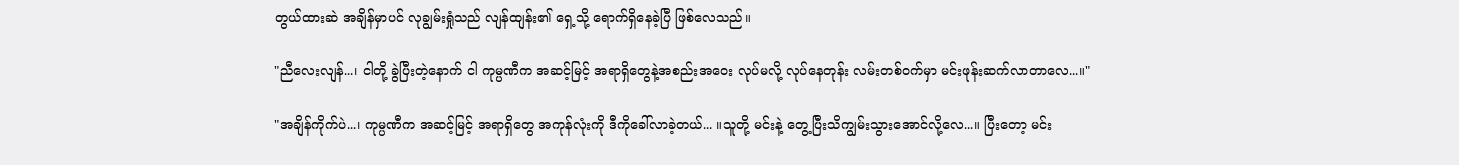တွယ်ထားဆဲ အချိန်မှာပင် လုချွမ်းရှုံသည် လျန်ထျန်း၏ ရှေ့သို့ ရောက်ရှိနေခဲ့ပြီ ဖြစ်လေသည်။

"ညီလေးလျန်...၊ ငါတို့ ခွဲပြီးတဲ့နောက် ငါ ကုမ္ပဏီက အဆင့်မြင့် အရာရှိတွေနဲ့အစည်းအဝေး လုပ်မလို့ လုပ်နေတုန်း လမ်းတစ်ဝက်မှာ မင်းဖုန်းဆက်လာတာလေ...။"

"အချိန်ကိုက်ပဲ...၊ ကုမ္ပဏီက အဆင့်မြင့် အရာရှိတွေ အကုန်လုံးကို ဒီကိုခေါ်လာခဲ့တယ်... ။သူတို့ မင်းနဲ့ တွေ့ပြီးသိကျွမ်းသွားအောင်လို့လေ...။ ပြီးတော့ မင်း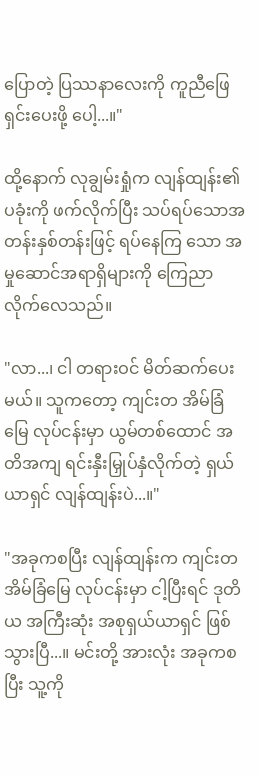ပြောတဲ့ ပြဿနာလေးကို ကူညီဖြေရှင်းပေးဖို့ ပေါ့...။"

ထို့နောက် လုချွမ်းရှုံက လျန်ထျန်း၏ ပခုံးကို ဖက်လိုက်ပြီး သပ်ရပ်သောအတန်းနှစ်တန်းဖြင့် ရပ်နေကြ သော အမှုဆောင်အရာရှိများကို ကြေညာလိုက်လေသည်။

"လာ...၊ ငါ တရားဝင် မိတ်ဆက်ပေးမယ်။ သူကတော့ ကျင်းတ အိမ်ခြံမြေ လုပ်ငန်းမှာ ယွမ်တစ်ထောင် အတိအကျ ရင်းနှီးမြှုပ်နှံလိုက်တဲ့ ရှယ်ယာရှင် လျန်ထျန်းပဲ...။"

"အခုကစပြီး လျန်ထျန်းက ကျင်းတ အိမ်ခြံမြေ လုပ်ငန်းမှာ ငါ့ပြီးရင် ဒုတိယ အကြီးဆုံး အစုရှယ်ယာရှင် ဖြစ်သွားပြီ...။ မင်းတို့ အားလုံး အခုကစပြီး သူ့ကို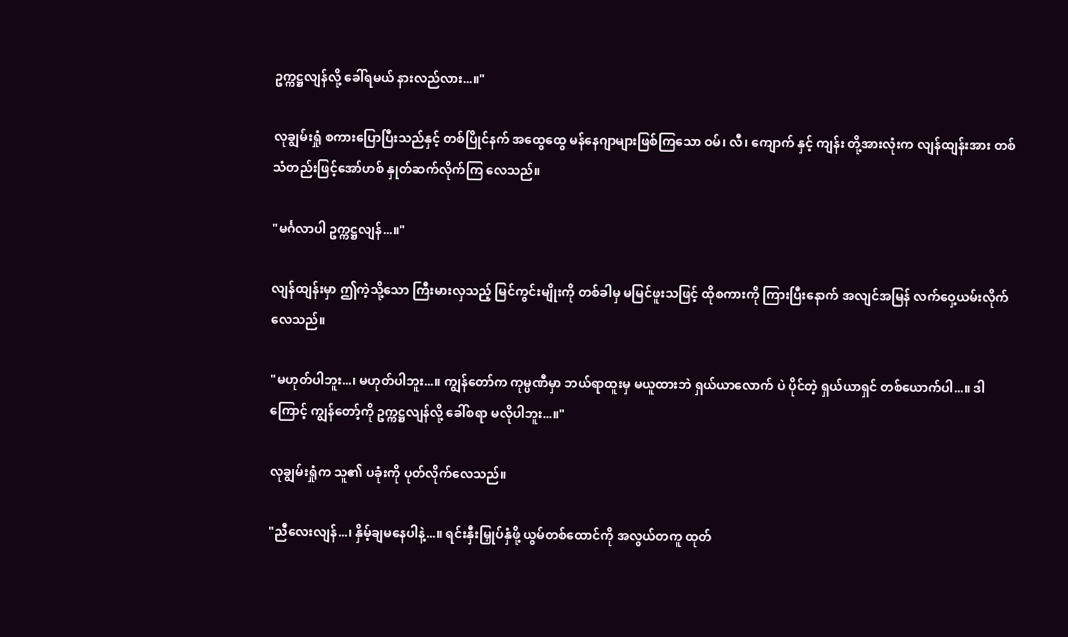ဥက္ကဋ္ဌလျန်လို့ ခေါ်ရမယ် နားလည်လား...။"

လုချွမ်းရှုံ စကားပြောပြီးသည်နှင့် တစ်ပြိုင်နက် အထွေထွေ မန်နေဂျာများဖြစ်ကြသော ဝမ်၊ လီ၊ ကျောက် နှင့် ကျန်း တို့အားလုံးက လျန်ထျန်းအား တစ်သံတည်းဖြင့်အော်ဟစ် နှုတ်ဆက်လိုက်ကြ လေသည်။

"မင်္ဂလာပါ ဥက္ကဋ္ဌလျန်...။"

လျန်ထျန်းမှာ ဤကဲ့သို့သော ကြီးမားလှသည့် မြင်ကွင်းမျိုးကို တစ်ခါမှ မမြင်ဖူးသဖြင့် ထိုစကားကို ကြားပြီးနောက် အလျင်အမြန် လက်ဝှေ့ယမ်းလိုက်လေသည်။

"မဟုတ်ပါဘူး...၊ မဟုတ်ပါဘူး...။ ကျွန်တော်က ကုမ္ပဏီမှာ ဘယ်ရာထူးမှ မယူထားဘဲ ရှယ်ယာလောက် ပဲ ပိုင်တဲ့ ရှယ်ယာရှင် တစ်ယောက်ပါ...။ ဒါကြောင့် ကျွန်တော့်ကို ဥက္ကဋ္ဌလျန်လို့ ခေါ်စရာ မလိုပါဘူး...။"

လုချွမ်းရှုံက သူ၏ ပခုံးကို ပုတ်လိုက်လေသည်။

"ညီလေးလျန်...၊ နှိမ့်ချမနေပါနဲ့...။ ရင်းနှီးမြှုပ်နှံဖို့ ယွမ်တစ်ထောင်ကို အလွယ်တကူ ထုတ်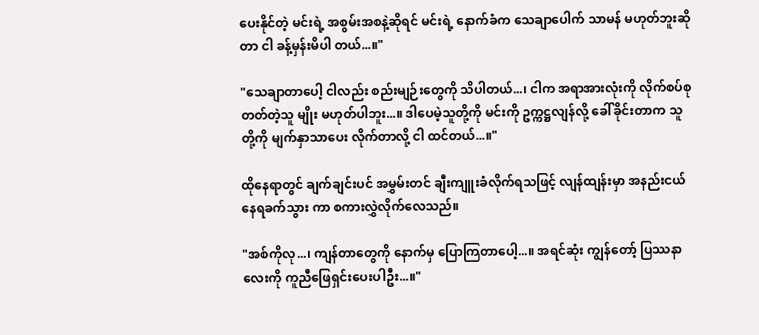ပေးနိုင်တဲ့ မင်းရဲ့ အစွမ်းအစနဲ့ဆိုရင် မင်းရဲ့ နောက်ခံက သေချာပေါက် သာမန် မဟုတ်ဘူးဆိုတာ ငါ ခန့်မှန်းမိပါ တယ်...။"

"သေချာတာပေါ့ ငါလည်း စည်းမျဉ်းတွေကို သိပါတယ်...၊ ငါက အရာအားလုံးကို လိုက်စပ်စုတတ်တဲ့သူ မျိုး မဟုတ်ပါဘူး...။ ဒါပေမဲ့သူတို့ကို မင်းကို ဥက္ကဋ္ဌလျန်လို့ ခေါ်ခိုင်းတာက သူတို့ကို မျက်နှာသာပေး လိုက်တာလို့ ငါ ထင်တယ်...။"

ထိုနေရာတွင် ချက်ချင်းပင် အမွှမ်းတင် ချီးကျူးခံလိုက်ရသဖြင့် လျန်ထျန်းမှာ အနည်းငယ် နေရခက်သွား ကာ စကားလွှဲလိုက်လေသည်။

"အစ်ကိုလု...၊ ကျန်တာတွေကို နောက်မှ ပြောကြတာပေါ့...။ အရင်ဆုံး ကျွန်တော့် ပြဿနာလေးကို ကူညီဖြေရှင်းပေးပါဦး...။"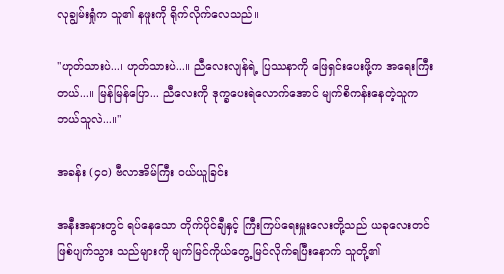လုချွမ်းရှုံက သူ၏ နဖူးကို ရိုက်လိုက်လေသည်။

"ဟုတ်သားပဲ...၊ ဟုတ်သားပဲ...။ ညီလေးလျန်ရဲ့ ပြဿနာကို ဖြေရှင်းပေးဖို့က အရေးကြီးတယ်...။ မြန်မြန်ပြော... ညီလေးကို ဒုက္ခပေးရဲလောက်အောင် မျက်စိကန်းနေတဲ့သူက ဘယ်သူလဲ...။"

အခန်း (၄၀) ဗီလာအိမ်ကြီး ဝယ်ယူခြင်း

အနီးအနားတွင် ရပ်နေသော တိုက်ပိုင်ချီနှင့် ကြီးကြပ်ရေးမှူးလေးတို့သည် ယခုလေးတင် ဖြစ်ပျက်သွား သည်များကို မျက်မြင်ကိုယ်တွေ့ မြင်လိုက်ရပြီးနောက် သူတို့၏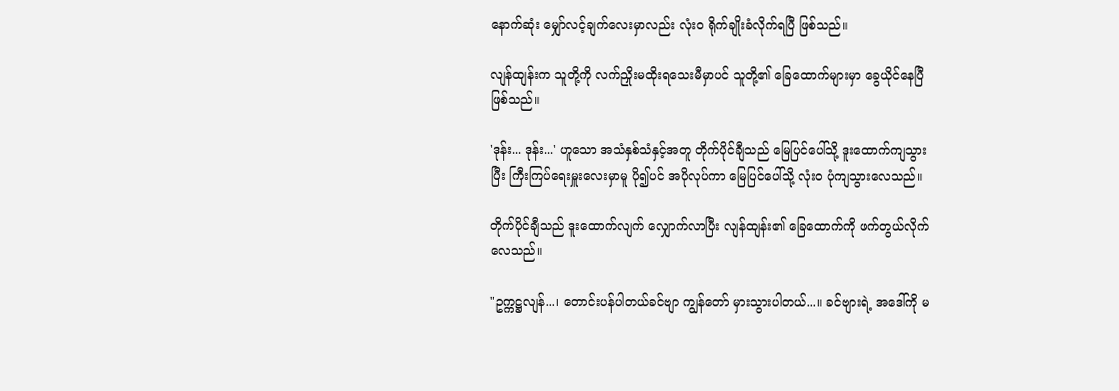နောက်ဆုံး မျှော်လင့်ချက်လေးမှာလည်း လုံးဝ ရိုက်ချိုးခံလိုက်ရပြီ ဖြစ်သည်။

လျန်ထျန်းက သူတို့ကို လက်ညှိုးမထိုးရသေးမီမှာပင် သူတို့၏ ခြေထောက်များမှာ ခွေယိုင်နေပြီ ဖြစ်သည်။

'ဒုန်း... ဒုန်း...' ဟူသော အသံနှစ်သံနှင့်အတူ တိုက်ပိုင်ချီသည် မြေပြင်ပေါ်သို့ ဒူးထောက်ကျသွားပြီး ကြီးကြပ်ရေးမှူးလေးမှာမူ ပို၍ပင် အပိုလုပ်ကာ မြေပြင်ပေါ်သို့ လုံးဝ ပုံကျသွားလေသည်။

တိုက်ပိုင်ချီသည် ဒူးထောက်လျက် လျှောက်လာပြီး လျန်ထျန်း၏ ခြေထောက်ကို ဖက်တွယ်လိုက် လေသည်။

"ဥက္ကဋ္ဌလျန်...၊ တောင်းပန်ပါတယ်ခင်ဗျာ ကျွန်တော် မှားသွားပါတယ်...။ ခင်ဗျားရဲ့ အဒေါ်ကို မ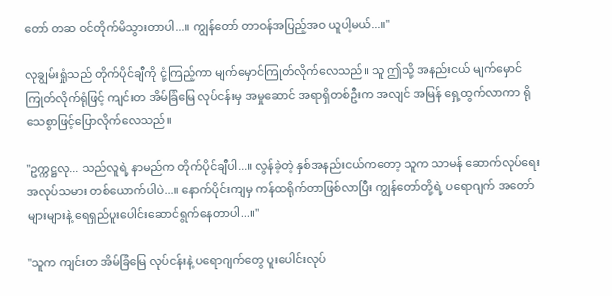တော် တဆ ဝင်တိုက်မိသွားတာပါ...။ ကျွန်တော် တာဝန်အပြည့်အဝ ယူပါ့မယ်...။"

လုချွမ်းရှုံသည် တိုက်ပိုင်ချီကို ငုံ့ကြည့်ကာ မျက်မှောင်ကြုတ်လိုက်လေသည်။ သူ ဤသို့ အနည်းငယ် မျက်မှောင်ကြုတ်လိုက်ရုံဖြင့် ကျင်းတ အိမ်ခြံမြေ လုပ်ငန်းမှ အမှုဆောင် အရာရှိတစ်ဦးက အလျင် အမြန် ရှေ့ထွက်လာကာ ရိုသေစွာဖြင့်ပြောလိုက်လေသည်။

"ဥက္ကဋ္ဌလု... သည်လူရဲ့ နာမည်က တိုက်ပိုင်ချီပါ...။ လွန်ခဲ့တဲ့ နှစ်အနည်းငယ်ကတော့ သူက သာမန် ဆောက်လုပ်ရေး အလုပ်သမား တစ်ယောက်ပါပဲ...။ နောက်ပိုင်းကျမှ ကန်ထရိုက်တာဖြစ်လာပြီး ကျွန်တော်တို့ရဲ့ ပရောဂျက် အတော်များများနဲ့ ရေရှည်ပူးပေါင်းဆောင်ရွက်နေတာပါ...။"

"သူက ကျင်းတ အိမ်ခြံမြေ လုပ်ငန်းနဲ့ ပရောဂျက်တွေ ပူးပေါင်းလုပ်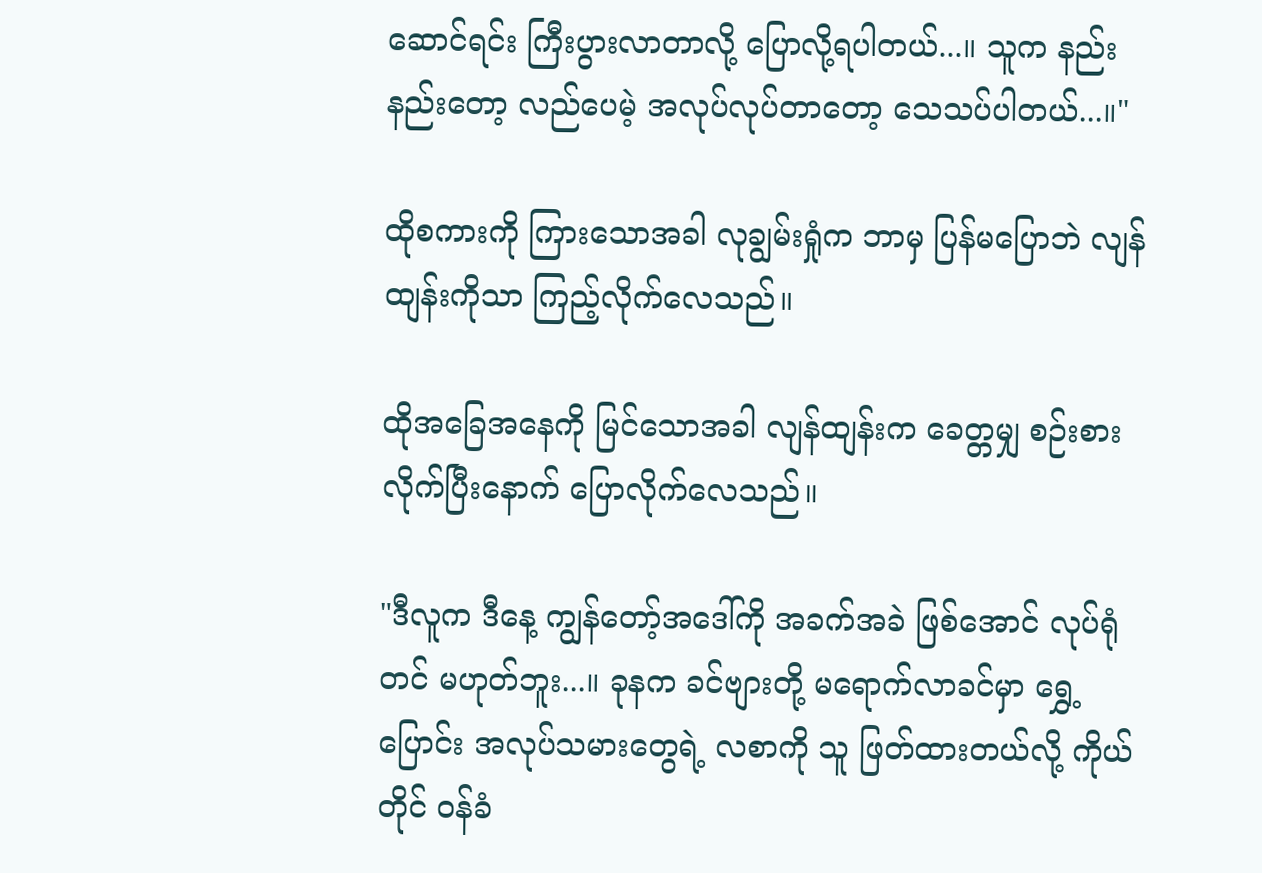ဆောင်ရင်း ကြီးပွားလာတာလို့ ပြောလို့ရပါတယ်...။ သူက နည်းနည်းတော့ လည်ပေမဲ့ အလုပ်လုပ်တာတော့ သေသပ်ပါတယ်...။"

ထိုစကားကို ကြားသောအခါ လုချွမ်းရှုံက ဘာမှ ပြန်မပြောဘဲ လျန်ထျန်းကိုသာ ကြည့်လိုက်လေသည်။

ထိုအခြေအနေကို မြင်သောအခါ လျန်ထျန်းက ခေတ္တမျှ စဉ်းစားလိုက်ပြီးနောက် ပြောလိုက်လေသည်။

"ဒီလူက ဒီနေ့ ကျွန်တော့်အဒေါ်ကို အခက်အခဲ ဖြစ်အောင် လုပ်ရုံတင် မဟုတ်ဘူး...။ ခုနက ခင်ဗျားတို့ မရောက်လာခင်မှာ ရွှေ့ပြောင်း အလုပ်သမားတွေရဲ့ လစာကို သူ ဖြတ်ထားတယ်လို့ ကိုယ်တိုင် ဝန်ခံ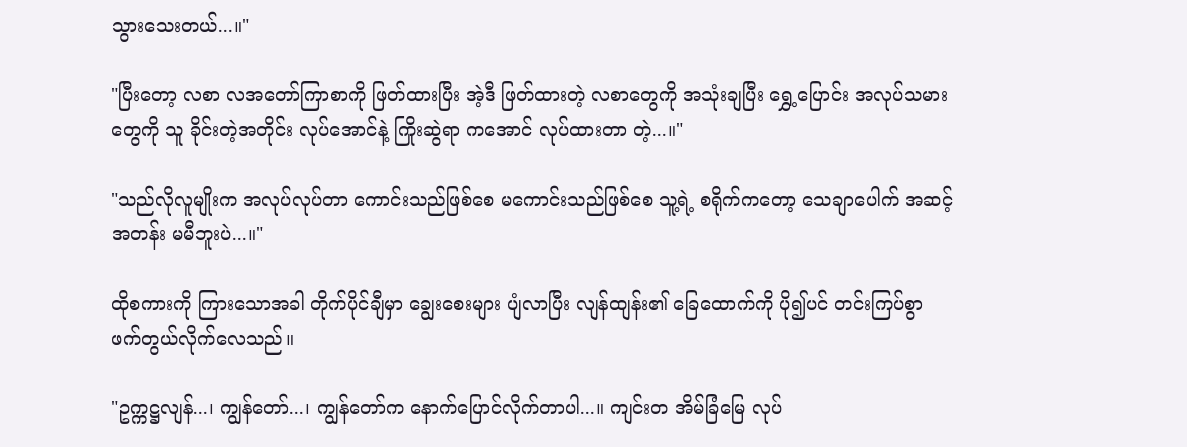သွားသေးတယ်...။"

"ပြီးတော့ လစာ လအတော်ကြာစာကို ဖြတ်ထားပြီး အဲ့ဒီ ဖြတ်ထားတဲ့ လစာတွေကို အသုံးချပြီး ရွှေ့ပြောင်း အလုပ်သမားတွေကို သူ ခိုင်းတဲ့အတိုင်း လုပ်အောင်နဲ့ ကြိုးဆွဲရာ ကအောင် လုပ်ထားတာ တဲ့...။"

"သည်လိုလူမျိုးက အလုပ်လုပ်တာ ကောင်းသည်ဖြစ်စေ မကောင်းသည်ဖြစ်စေ သူ့ရဲ့ စရိုက်ကတော့ သေချာပေါက် အဆင့်အတန်း မမီဘူးပဲ...။"

ထိုစကားကို ကြားသောအခါ တိုက်ပိုင်ချီမှာ ချွေးစေးများ ပျံလာပြီး လျန်ထျန်း၏ ခြေထောက်ကို ပို၍ပင် တင်းကြပ်စွာ ဖက်တွယ်လိုက်လေသည်။

"ဥက္ကဋ္ဌလျန်...၊ ကျွန်တော်...၊ ကျွန်တော်က နောက်ပြောင်လိုက်တာပါ...။ ကျင်းတ အိမ်ခြံမြေ လုပ်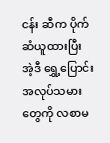ငန်း ဆီက ပိုက်ဆံယူထားပြီး အဲ့ဒီ ရွှေ့ပြောင်း အလုပ်သမားတွေကို လစာမ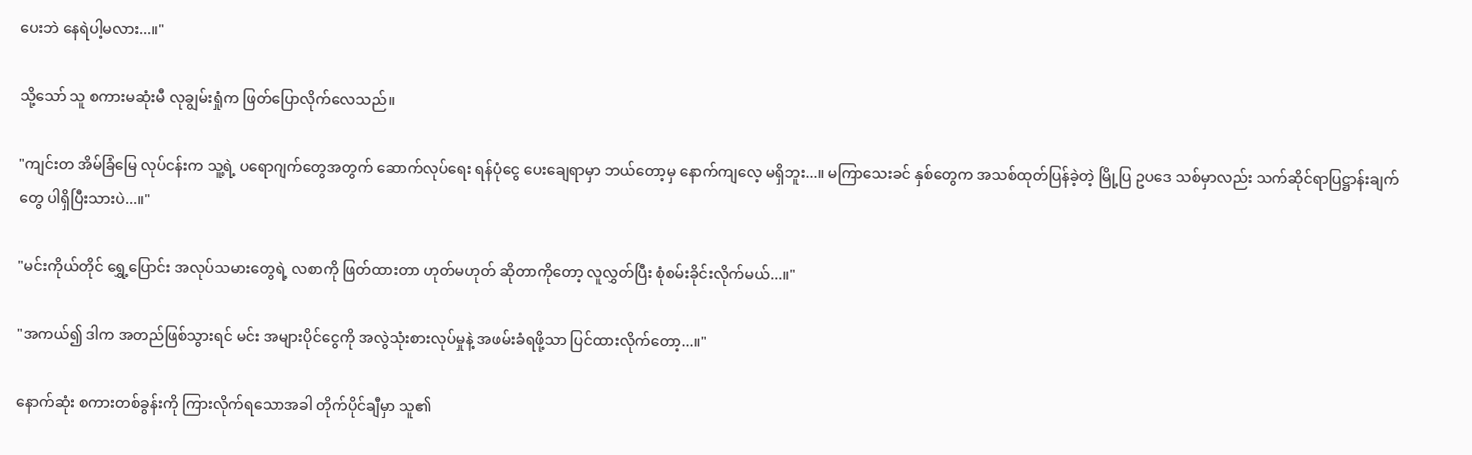ပေးဘဲ နေရဲပါ့မလား...။"

သို့သော် သူ စကားမဆုံးမီ လုချွမ်းရှုံက ဖြတ်ပြောလိုက်လေသည်။

"ကျင်းတ အိမ်ခြံမြေ လုပ်ငန်းက သူ့ရဲ့ ပရောဂျက်တွေအတွက် ဆောက်လုပ်ရေး ရန်ပုံငွေ ပေးချေရာမှာ ဘယ်တော့မှ နောက်ကျလေ့ မရှိဘူး...။ မကြာသေးခင် နှစ်တွေက အသစ်ထုတ်ပြန်ခဲ့တဲ့ မြို့ပြ ဥပဒေ သစ်မှာလည်း သက်ဆိုင်ရာပြဋ္ဌာန်းချက်တွေ ပါရှိပြီးသားပဲ...။"

"မင်းကိုယ်တိုင် ရွှေ့ပြောင်း အလုပ်သမားတွေရဲ့ လစာကို ဖြတ်ထားတာ ဟုတ်မဟုတ် ဆိုတာကိုတော့ လူလွှတ်ပြီး စုံစမ်းခိုင်းလိုက်မယ်...။"

"အကယ်၍ ဒါက အတည်ဖြစ်သွားရင် မင်း အများပိုင်ငွေကို အလွဲသုံးစားလုပ်မှုနဲ့ အဖမ်းခံရဖို့သာ ပြင်ထားလိုက်တော့...။"

နောက်ဆုံး စကားတစ်ခွန်းကို ကြားလိုက်ရသောအခါ တိုက်ပိုင်ချီမှာ သူ၏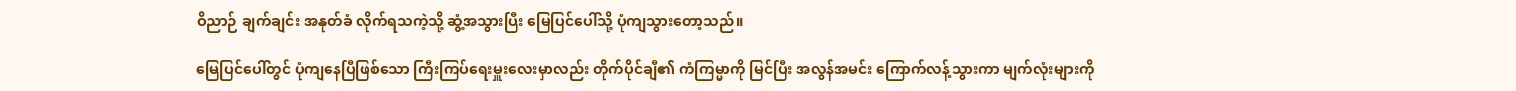ဝိညာဉ် ချက်ချင်း အနုတ်ခံ လိုက်ရသကဲ့သို့ ဆွံ့အသွားပြီး မြေပြင်ပေါ်သို့ ပုံကျသွားတော့သည်။

မြေပြင်ပေါ်တွင် ပုံကျနေပြီဖြစ်သော ကြီးကြပ်ရေးမှူးလေးမှာလည်း တိုက်ပိုင်ချီ၏ ကံကြမ္မာကို မြင်ပြီး အလွန်အမင်း ကြောက်လန့်သွားကာ မျက်လုံးများကို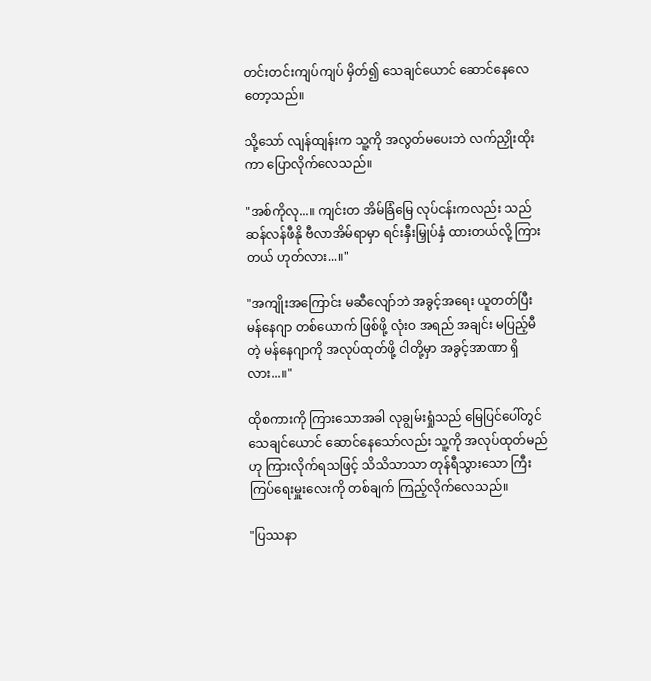တင်းတင်းကျပ်ကျပ် မှိတ်၍ သေချင်ယောင် ဆောင်နေလေတော့သည်။

သို့သော် လျန်ထျန်းက သူ့ကို အလွတ်မပေးဘဲ လက်ညှိုးထိုးကာ ပြောလိုက်လေသည်။

"အစ်ကိုလု...။ ကျင်းတ အိမ်ခြံမြေ လုပ်ငန်းကလည်း သည်ဆန်လန်ဖီနို ဗီလာအိမ်ရာမှာ ရင်းနှီးမြှုပ်နှံ ထားတယ်လို့ ကြားတယ် ဟုတ်လား...။"

"အကျိုးအကြောင်း မဆီလျော်ဘဲ အခွင့်အရေး ယူတတ်ပြီး မန်နေဂျာ တစ်ယောက် ဖြစ်ဖို့ လုံးဝ အရည် အချင်း မပြည့်မီတဲ့ မန်နေဂျာကို အလုပ်ထုတ်ဖို့ ငါတို့မှာ အခွင့်အာဏာ ရှိလား...။"

ထိုစကားကို ကြားသောအခါ လုချွမ်းရှုံသည် မြေပြင်ပေါ်တွင် သေချင်ယောင် ဆောင်နေသော်လည်း သူ့ကို အလုပ်ထုတ်မည်ဟု ကြားလိုက်ရသဖြင့် သိသိသာသာ တုန်ရီသွားသော ကြီးကြပ်ရေးမှူးလေးကို တစ်ချက် ကြည့်လိုက်လေသည်။

"ပြဿနာ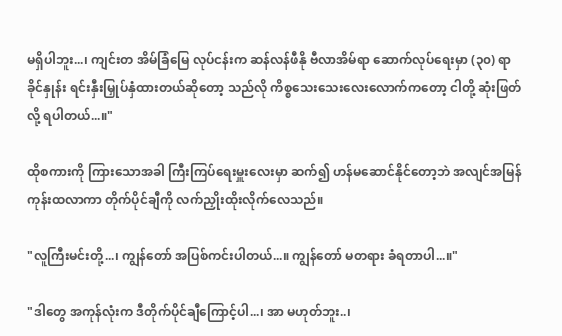မရှိပါဘူး...၊ ကျင်းတ အိမ်ခြံမြေ လုပ်ငန်းက ဆန်လန်ဖီနို ဗီလာအိမ်ရာ ဆောက်လုပ်ရေးမှာ (၃၀) ရာခိုင်နှုန်း ရင်းနှီးမြှုပ်နှံထားတယ်ဆိုတော့ သည်လို ကိစ္စသေးသေးလေးလောက်ကတော့ ငါတို့ ဆုံးဖြတ်လို့ ရပါတယ်...။"

ထိုစကားကို ကြားသောအခါ ကြီးကြပ်ရေးမှူးလေးမှာ ဆက်၍ ဟန်မဆောင်နိုင်တော့ဘဲ အလျင်အမြန် ကုန်းထလာကာ တိုက်ပိုင်ချီကို လက်ညှိုးထိုးလိုက်လေသည်။

"လူကြီးမင်းတို့...၊ ကျွန်တော် အပြစ်ကင်းပါတယ်...။ ကျွန်တော် မတရား ခံရတာပါ...။"

"ဒါတွေ အကုန်လုံးက ဒီတိုက်ပိုင်ချီကြောင့်ပါ...၊ အာ မဟုတ်ဘူး..၊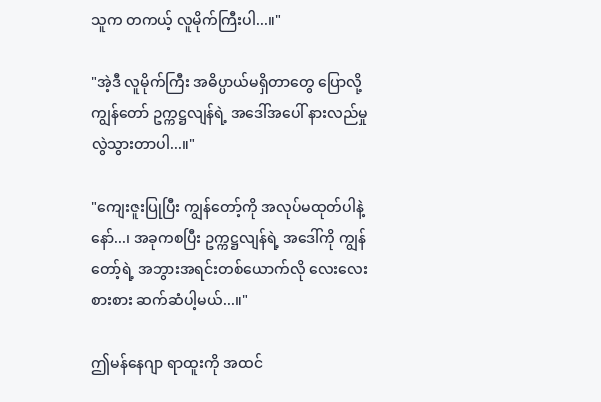သူက တကယ့် လူမိုက်ကြီးပါ...။"

"အဲ့ဒီ လူမိုက်ကြီး အဓိပ္ပာယ်မရှိတာတွေ ပြောလို့ ကျွန်တော် ဥက္ကဋ္ဌလျန်ရဲ့ အဒေါ်အပေါ် နားလည်မှု လွဲသွားတာပါ...။"

"ကျေးဇူးပြုပြီး ကျွန်တော့်ကို အလုပ်မထုတ်ပါနဲ့နော်...၊ အခုကစပြီး ဥက္ကဋ္ဌလျန်ရဲ့ အဒေါ်ကို ကျွန်တော့်ရဲ့ အဘွားအရင်းတစ်ယောက်လို လေးလေးစားစား ဆက်ဆံပါ့မယ်...။"

ဤမန်နေဂျာ ရာထူးကို အထင်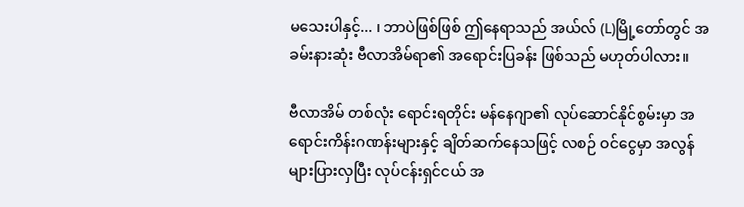မသေးပါနှင့်... ၊ ဘာပဲဖြစ်ဖြစ် ဤနေရာသည် အယ်လ် (L)မြို့တော်တွင် အခမ်းနားဆုံး ဗီလာအိမ်ရာ၏ အရောင်းပြခန်း ဖြစ်သည် မဟုတ်ပါလား။

ဗီလာအိမ် တစ်လုံး ရောင်းရတိုင်း မန်နေဂျာ၏ လုပ်ဆောင်နိုင်စွမ်းမှာ အရောင်းကိန်းဂဏန်းများနှင့် ချိတ်ဆက်နေသဖြင့် လစဉ် ဝင်ငွေမှာ အလွန်များပြားလှပြီး လုပ်ငန်းရှင်ငယ် အ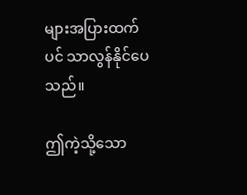များအပြားထက်ပင် သာလွန်နိုင်ပေသည်။

ဤကဲ့သို့သော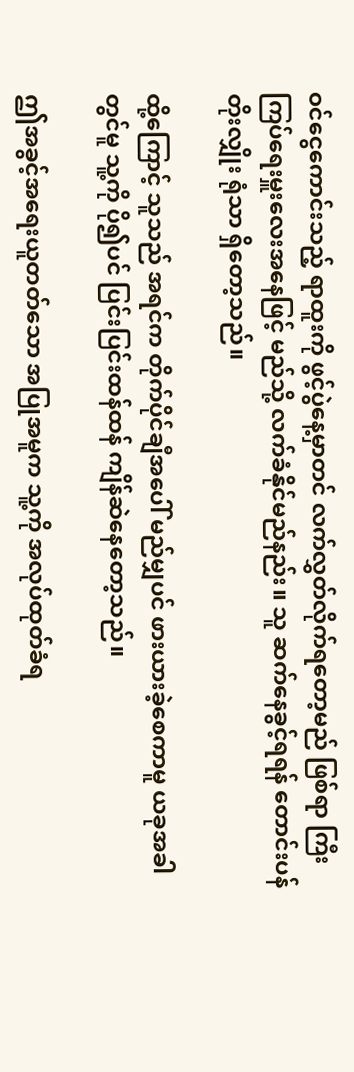ဝင်ငွေကောင်းသည့် ရာထူးကို ဖွင့်ပွဲနေ့မှာတင် လက်လွှတ်လိုက်ရတော့မည် ဖြစ်ရာ ကြီးကြပ်ရေးမှူးလေးအနေဖြင့် မည်သို့ လက်ခံနိုင်မည်နည်း။ သူ ဆက်နေခွင့်ရရန် တောင်းပန် တိုးလျှိုး ရုံသာ ရှိတော့သည်။

ထို့ကြောင့် သူသည် အရင်က တိုက်ပိုင်ချီအပေါ် မည်မျှပင် ဖားယားခဲ့စေကာမူ ယခုအခါတွင်မူ သူ့ကို ပို၍ပင် ပြင်းပြင်းထန်ထန် ကျိန်ဆဲနေတော့သည်။

ဤအခွင့်အရေးယူတတ်သော အပြုအမူက သူ့ကို အလုပ်ထုတ်ခံရ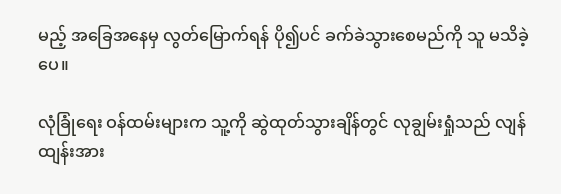မည့် အခြေအနေမှ လွတ်မြောက်ရန် ပို၍ပင် ခက်ခဲသွားစေမည်ကို သူ မသိခဲ့ပေ။

လုံခြုံရေး ဝန်ထမ်းများက သူ့ကို ဆွဲထုတ်သွားချိန်တွင် လုချွမ်းရှုံသည် လျန်ထျန်းအား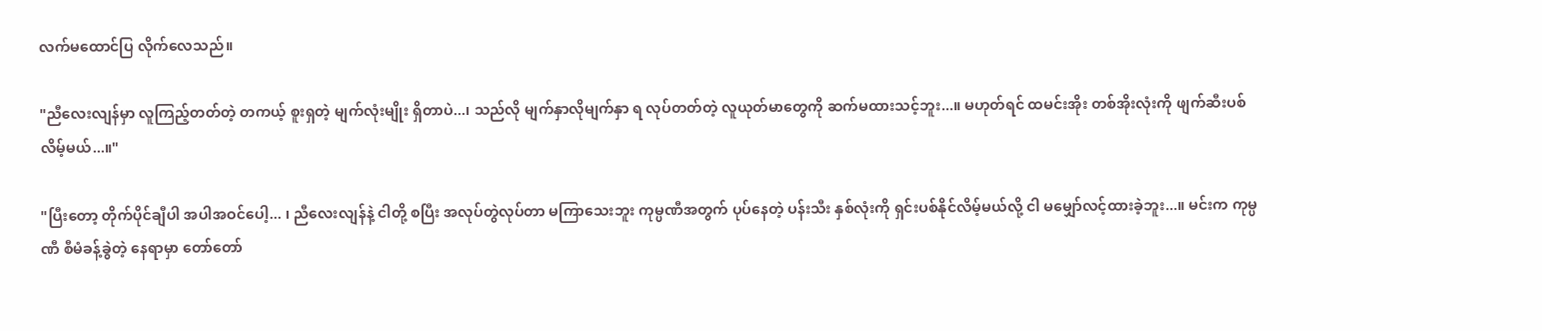လက်မထောင်ပြ လိုက်လေသည်။

"ညီလေးလျန်မှာ လူကြည့်တတ်တဲ့ တကယ့် စူးရှတဲ့ မျက်လုံးမျိုး ရှိတာပဲ...၊ သည်လို မျက်နှာလိုမျက်နှာ ရ လုပ်တတ်တဲ့ လူယုတ်မာတွေကို ဆက်မထားသင့်ဘူး...။ မဟုတ်ရင် ထမင်းအိုး တစ်အိုးလုံးကို ဖျက်ဆီးပစ်လိမ့်မယ်...။"

"ပြီးတော့ တိုက်ပိုင်ချီပါ အပါအဝင်ပေါ့... ၊ ညီလေးလျန်နဲ့ ငါတို့ စပြီး အလုပ်တွဲလုပ်တာ မကြာသေးဘူး ကုမ္ပဏီအတွက် ပုပ်နေတဲ့ ပန်းသီး နှစ်လုံးကို ရှင်းပစ်နိုင်လိမ့်မယ်လို့ ငါ မမျှော်လင့်ထားခဲ့ဘူး...။ မင်းက ကုမ္ပဏီ စီမံခန့်ခွဲတဲ့ နေရာမှာ တော်တော်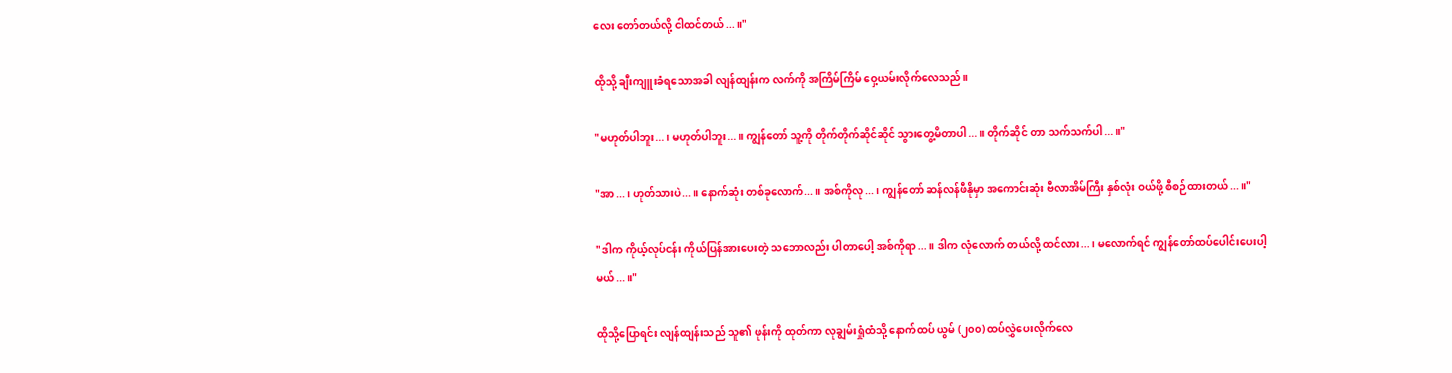လေး တော်တယ်လို့ ငါထင်တယ်...။"

ထိုသို့ ချီးကျူးခံရသောအခါ လျန်ထျန်းက လက်ကို အကြိမ်ကြိမ် ဝှေ့ယမ်းလိုက်လေသည်။

"မဟုတ်ပါဘူး...၊ မဟုတ်ပါဘူး...။ ကျွန်တော် သူ့ကို တိုက်တိုက်ဆိုင်ဆိုင် သွားတွေ့မိတာပါ...။ တိုက်ဆိုင် တာ သက်သက်ပါ...။"

"အာ...၊ ဟုတ်သားပဲ...။ နောက်ဆုံး တစ်ခုလောက်...။ အစ်ကိုလု...၊ ကျွန်တော် ဆန်လန်ဖီနိုမှာ အကောင်းဆုံး ဗီလာအိမ်ကြီး နှစ်လုံး ဝယ်ဖို့ စီစဉ်ထားတယ်...။"

"ဒါက ကိုယ့်လုပ်ငန်း ကိုယ်ပြန်အားပေးတဲ့ သဘောလည်း ပါတာပေါ့ အစ်ကိုရာ...။ ဒါက လုံလောက် တယ်လို့ ထင်လား...၊ မလောက်ရင် ကျွန်တော်ထပ်ပေါင်းပေးပါ့မယ်...။"

ထိုသို့ပြောရင်း လျန်ထျန်းသည် သူ၏ ဖုန်းကို ထုတ်ကာ လုချွမ်းရှုံထံသို့ နောက်ထပ် ယွမ် (၂၀၀) ထပ်လွှဲပေးလိုက်လေ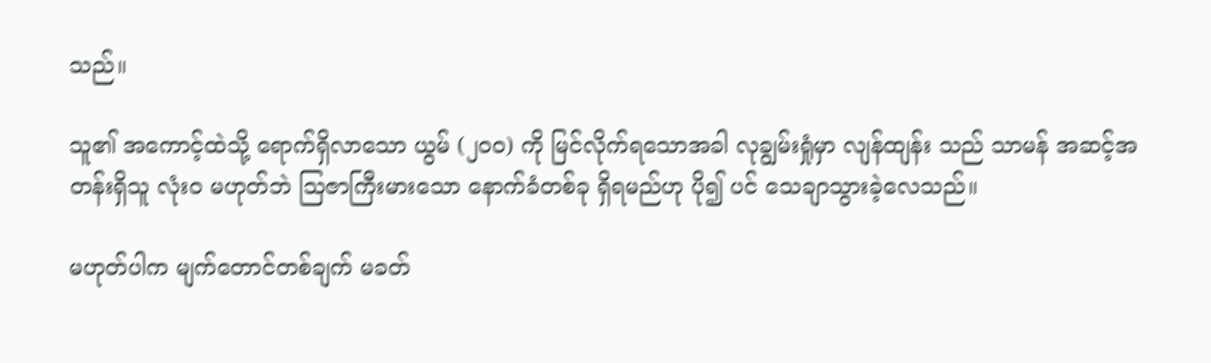သည်။

သူ၏ အကောင့်ထဲသို့ ရောက်ရှိလာသော ယွမ် (၂၀၀) ကို မြင်လိုက်ရသောအခါ လုချွမ်းရှုံမှာ လျန်ထျန်း သည် သာမန် အဆင့်အတန်းရှိသူ လုံးဝ မဟုတ်ဘဲ ဩဇာကြီးမားသော နောက်ခံတစ်ခု ရှိရမည်ဟု ပို၍ ပင် သေချာသွားခဲ့လေသည်။

မဟုတ်ပါက မျက်တောင်တစ်ချက် မခတ်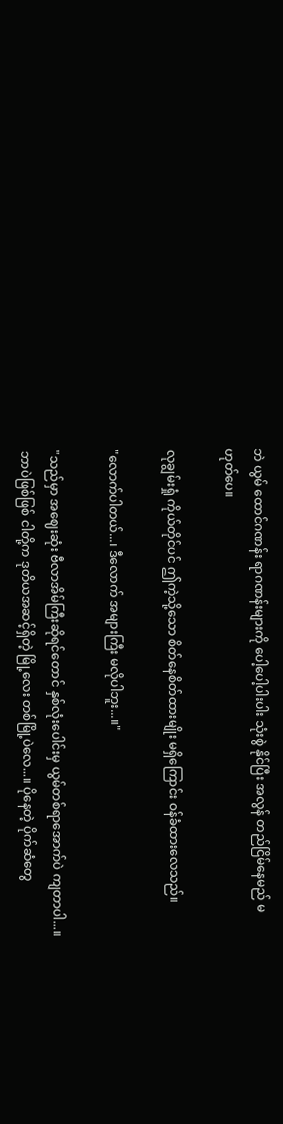ဘဲ ယွမ် ထောင်ဂဏန်း ရာဂဏန်းများကို ပေါ့ပေါ့ပါးပါး သုံးစွဲ နိုင်ပြီး အလွန် တည်ငြိမ်နေမည် မဟုတ်ပေ။

လုချွမ်းရှုံ ကိုယ်တိုင်ပင် ဤကဲ့သို့သော စိတ်နေစိတ်ထားမျိုး မရှိကြောင်း ဝန်ခံထားလေသည်။

"လောက်ပါတယ်...၊ ဒီလောက် အများကြီး မလိုပါဘူး...။"

"သည်မှာ အဈေးဆုံး ဗီလာအိမ်ကြီးဆိုရင်တောင် နှစ်လုံးပေါင်းမှ ယွမ်တစ်ရာအောက်ပဲ ကျတာပါ...။ ဘာပဲဖြစ်ဖြစ် ငါတို့က ဒုတိယအဆင့်ရှိတဲ့ မြို့လေး တစ်မြို့ပဲလေ...။ ပိုနေတဲ့ ပိုက်ဆံတွေ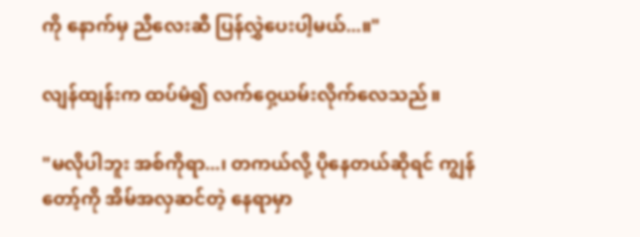ကို နောက်မှ ညီလေးဆီ ပြန်လွှဲပေးပါ့မယ်...။"

လျန်ထျန်းက ထပ်မံ၍ လက်ဝှေ့ယမ်းလိုက်လေသည်။

"မလိုပါဘူး အစ်ကိုရာ...၊ တကယ်လို့ ပိုနေတယ်ဆိုရင် ကျွန်တော့်ကို အိမ်အလှဆင်တဲ့ နေရာမှာ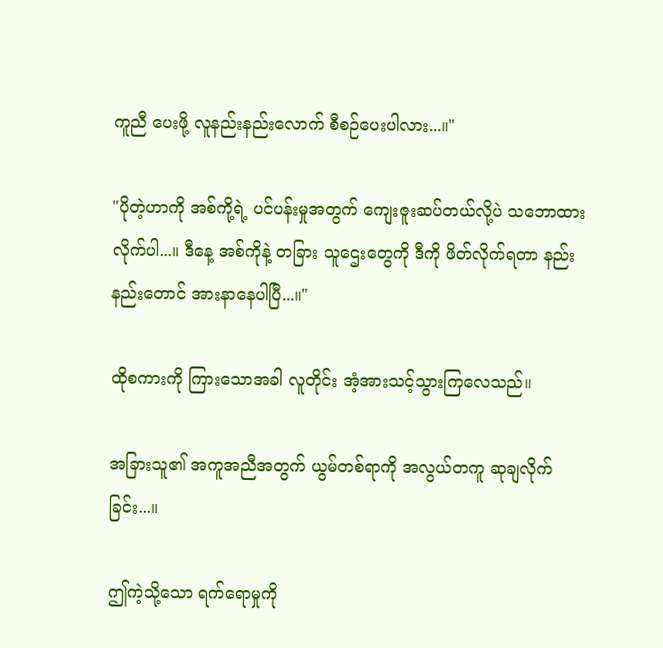ကူညီ ပေးဖို့ လူနည်းနည်းလောက် စီစဉ်ပေးပါလား...။"

"ပိုတဲ့ဟာကို အစ်ကို့ရဲ့ ပင်ပန်းမှုအတွက် ကျေးဇူးဆပ်တယ်လို့ပဲ သဘောထားလိုက်ပါ...။ ဒီနေ့ အစ်ကိုနဲ့ တခြား သူဌေးတွေကို ဒီကို ဖိတ်လိုက်ရတာ နည်းနည်းတောင် အားနာနေပါပြီ...။"

ထိုစကားကို ကြားသောအခါ လူတိုင်း အံ့အားသင့်သွားကြလေသည်။

အခြားသူ၏ အကူအညီအတွက် ယွမ်တစ်ရာကို အလွယ်တကူ ဆုချလိုက်ခြင်း...။

ဤကဲ့သို့သော ရက်ရောမှုကို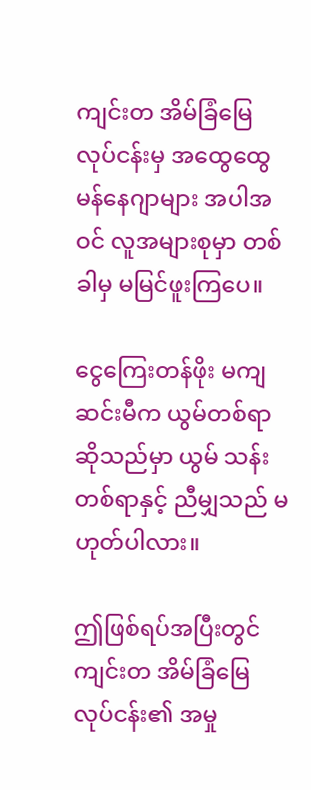ကျင်းတ အိမ်ခြံမြေ လုပ်ငန်းမှ အထွေထွေ မန်နေဂျာများ အပါအဝင် လူအများစုမှာ တစ်ခါမှ မမြင်ဖူးကြပေ။

ငွေကြေးတန်ဖိုး မကျဆင်းမီက ယွမ်တစ်ရာဆိုသည်မှာ ယွမ် သန်းတစ်ရာနှင့် ညီမျှသည် မဟုတ်ပါလား။

ဤဖြစ်ရပ်အပြီးတွင် ကျင်းတ အိမ်ခြံမြေ လုပ်ငန်း၏ အမှု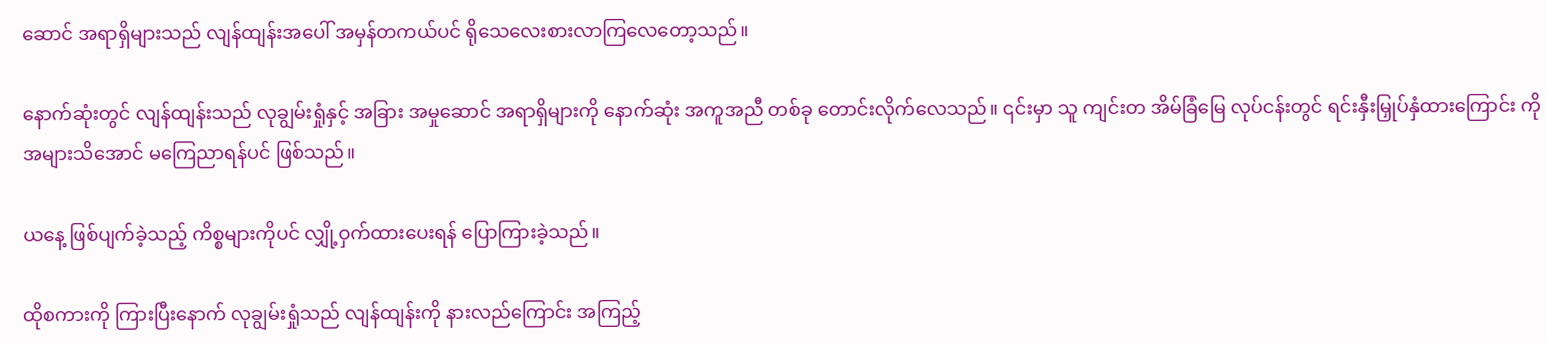ဆောင် အရာရှိများသည် လျန်ထျန်းအပေါ် အမှန်တကယ်ပင် ရိုသေလေးစားလာကြလေတော့သည်။

နောက်ဆုံးတွင် လျန်ထျန်းသည် လုချွမ်းရှုံနှင့် အခြား အမှုဆောင် အရာရှိများကို နောက်ဆုံး အကူအညီ တစ်ခု တောင်းလိုက်လေသည်။ ၎င်းမှာ သူ ကျင်းတ အိမ်ခြံမြေ လုပ်ငန်းတွင် ရင်းနှီးမြှုပ်နှံထားကြောင်း ကို အများသိအောင် မကြေညာရန်ပင် ဖြစ်သည်။

ယနေ့ ဖြစ်ပျက်ခဲ့သည့် ကိစ္စများကိုပင် လျှို့ဝှက်ထားပေးရန် ပြောကြားခဲ့သည်။

ထိုစကားကို ကြားပြီးနောက် လုချွမ်းရှုံသည် လျန်ထျန်းကို နားလည်ကြောင်း အကြည့်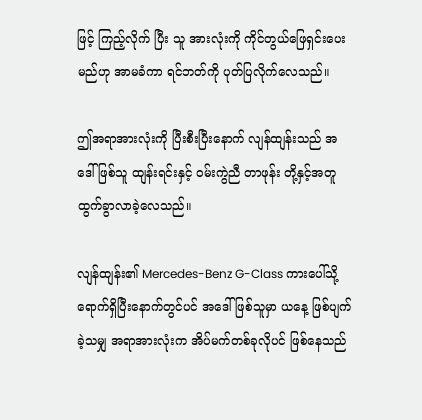ဖြင့် ကြည့်လိုက် ပြီး သူ အားလုံးကို ကိုင်တွယ်ဖြေရှင်းပေးမည်ဟု အာမခံကာ ရင်ဘတ်ကို ပုတ်ပြလိုက်လေသည်။

ဤအရာအားလုံးကို ပြီးစီးပြီးနောက် လျန်ထျန်းသည် အဒေါ်ဖြစ်သူ ထျန်းရင်းနှင့် ဝမ်းကွဲညီ တာဖုန်း တို့နှင့်အတူ ထွက်ခွာလာခဲ့လေသည်။

လျန်ထျန်း၏ Mercedes-Benz G-Class ကားပေါ်သို့ ရောက်ရှိပြီးနောက်တွင်ပင် အဒေါ်ဖြစ်သူမှာ ယနေ့ ဖြစ်ပျက်ခဲ့သမျှ အရာအားလုံးက အိပ်မက်တစ်ခုလိုပင် ဖြစ်နေသည်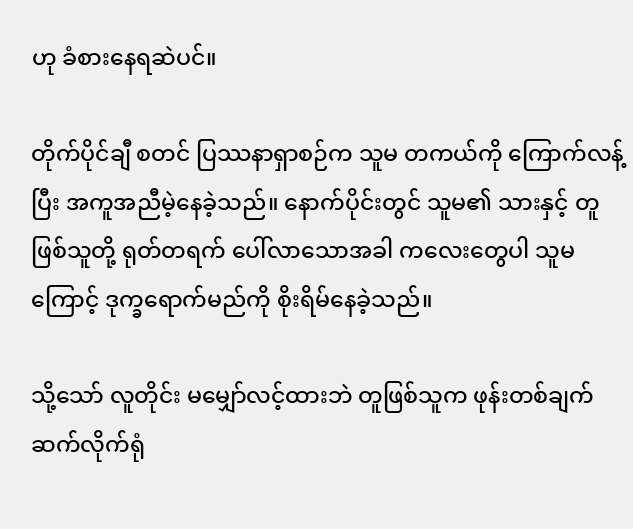ဟု ခံစားနေရဆဲပင်။

တိုက်ပိုင်ချီ စတင် ပြဿနာရှာစဉ်က သူမ တကယ်ကို ကြောက်လန့်ပြီး အကူအညီမဲ့နေခဲ့သည်။ နောက်ပိုင်းတွင် သူမ၏ သားနှင့် တူဖြစ်သူတို့ ရုတ်တရက် ပေါ်လာသောအခါ ကလေးတွေပါ သူမ ကြောင့် ဒုက္ခရောက်မည်ကို စိုးရိမ်နေခဲ့သည်။

သို့သော် လူတိုင်း မမျှော်လင့်ထားဘဲ တူဖြစ်သူက ဖုန်းတစ်ချက် ဆက်လိုက်ရုံ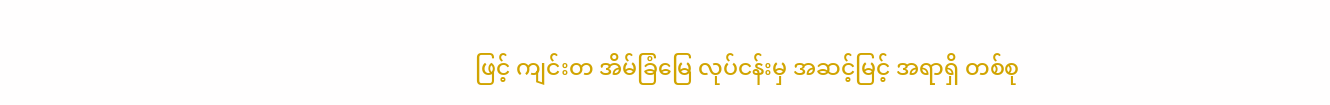ဖြင့် ကျင်းတ အိမ်ခြံမြေ လုပ်ငန်းမှ အဆင့်မြင့် အရာရှိ တစ်စု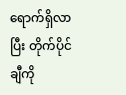ရောက်ရှိလာပြီး တိုက်ပိုင်ချီကို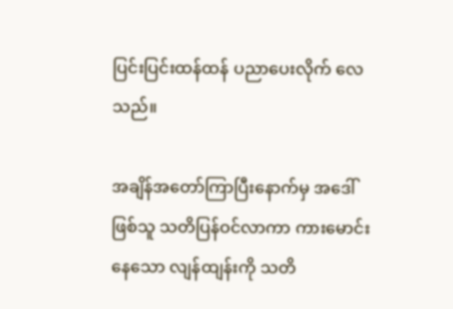ပြင်းပြင်းထန်ထန် ပညာပေးလိုက် လေသည်။

အချိန်အတော်ကြာပြီးနောက်မှ အဒေါ်ဖြစ်သူ သတိပြန်ဝင်လာကာ ကားမောင်းနေသော လျန်ထျန်းကို သတိ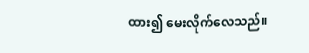ထား၍ မေးလိုက်လေသည်။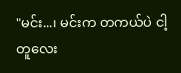"မင်း...၊ မင်းက တကယ်ပဲ ငါ့တူလေး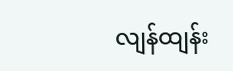လျန်ထျန်း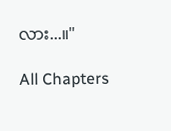လား...။"

All Chapters